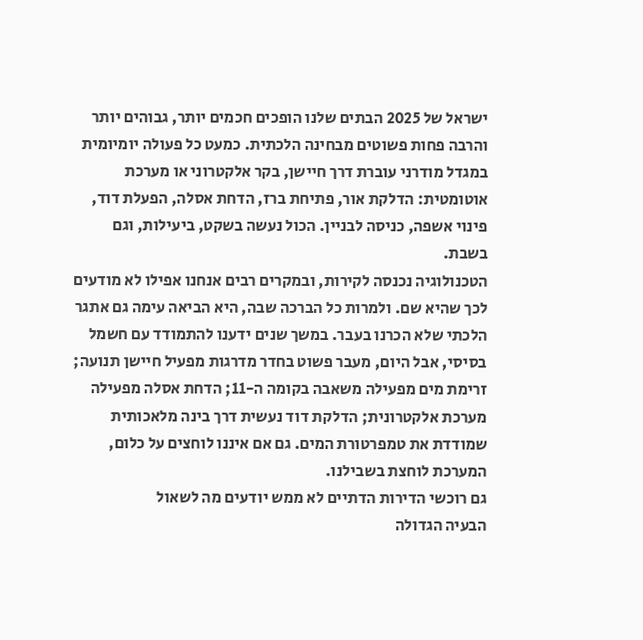ישראל של 2025 הבתים שלנו הופכים חכמים יותר, גבוהים יותר והרבה פחות פשוטים מבחינה הלכתית. כמעט כל פעולה יומיומית במגדל מודרני עוברת דרך חיישן, בקר אלקטרוני או מערכת אוטומטית: הדלקת אור, פתיחת ברז, הדחת אסלה, הפעלת דוד, פינוי אשפה, כניסה לבניין. הכול נעשה בשקט, ביעילות, וגם בשבת.
הטכנולוגיה נכנסה לקירות, ובמקרים רבים אנחנו אפילו לא מודעים לכך שהיא שם. ולמרות כל הברכה שבה, היא הביאה עימה גם אתגר הלכתי שלא הכרנו בעבר. במשך שנים ידענו להתמודד עם חשמל בסיסי, אבל היום, מעבר פשוט בחדר מדרגות מפעיל חיישן תנועה; זרימת מים מפעילה משאבה בקומה ה-11; הדחת אסלה מפעילה מערכת אלקטרונית; הדלקת דוד נעשית דרך בינה מלאכותית שמודדת את טמפרטורת המים. גם אם איננו לוחצים על כלום, המערכת לוחצת בשבילנו.
גם רוכשי הדירות הדתיים לא ממש יודעים מה לשאול
הבעיה הגדולה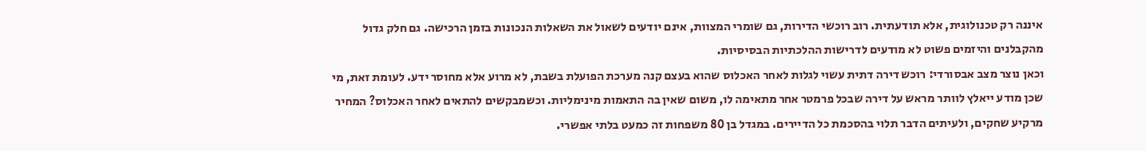איננה רק טכנולוגית, אלא תודעתית. רוב רוכשי הדירות, גם שומרי המצוות, אינם יודעים לשאול את השאלות הנכונות בזמן הרכישה. גם חלק גדול מהקבלנים והיזמים פשוט לא מודעים לדרישות ההלכתיות הבסיסיות.
וכאן נוצר מצב אבסורדי: רוכש דירה דתית עשוי לגלות לאחר האכלוס שהוא בעצם קנה מערכת הפועלת בשבת, לא מרוע אלא מחוסר ידע. לעומת זאת, מי שכן מודע ייאלץ לוותר מראש על דירה שבכל פרמטר אחר מתאימה לו, משום שאין בה התאמות מינימליות. וכשמבקשים להתאים לאחר האכלוס? המחיר מרקיע שחקים, ולעיתים הדבר תלוי בהסכמת כל הדיירים. במגדל בן 80 משפחות זה כמעט בלתי אפשרי.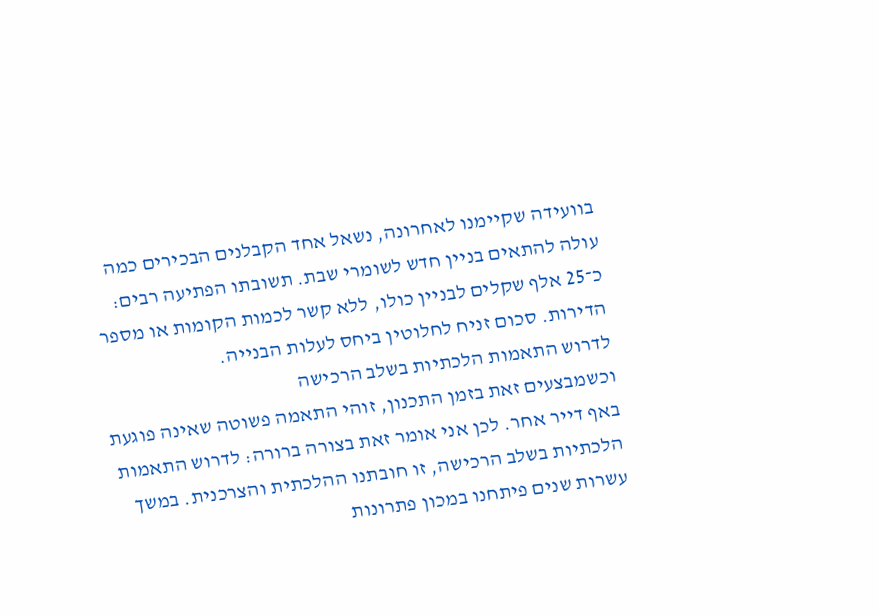בוועידה שקיימנו לאחרונה, נשאל אחד הקבלנים הבכירים כמה עולה להתאים בניין חדש לשומרי שבת. תשובתו הפתיעה רבים: כ־25 אלף שקלים לבניין כולו, ללא קשר לכמות הקומות או מספר הדירות. סכום זניח לחלוטין ביחס לעלות הבנייה.
לדרוש התאמות הלכתיות בשלב הרכישה
וכשמבצעים זאת בזמן התכנון, זוהי התאמה פשוטה שאינה פוגעת באף דייר אחר. לכן אני אומר זאת בצורה ברורה: לדרוש התאמות הלכתיות בשלב הרכישה, זו חובתנו ההלכתית והצרכנית. במשך עשרות שנים פיתחנו במכון פתרונות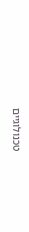טכנולוגיים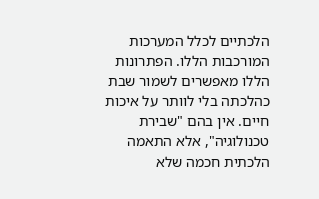הלכתיים לכלל המערכות המורכבות הללו. הפתרונות הללו מאפשרים לשמור שבת כהלכתה בלי לוותר על איכות חיים. אין בהם "שבירת טכנולוגיה", אלא התאמה הלכתית חכמה שלא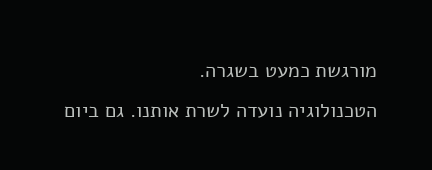מורגשת כמעט בשגרה.
הטכנולוגיה נועדה לשרת אותנו. גם ביום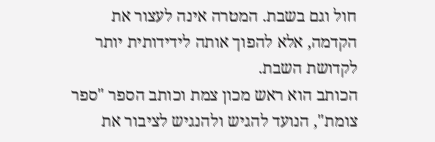חול וגם בשבת. המטרה אינה לעצור את הקדמה, אלא להפוך אותה לידידותית יותר לקדושת השבת.
הכותב הוא ראש מכון צמת וכותב הספר "ספר צומת", הנועד להגיש ולהנגיש לציבור את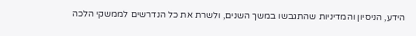הידע, הניסיון והמדיניות שהתגבשו במשך השנים, ולשרת את כל הנדרשים לממשקי הלכה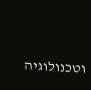וטכנולוגיה